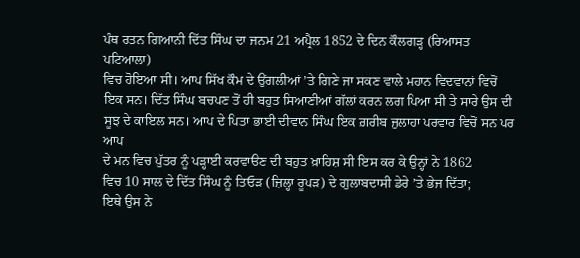ਪੰਥ ਰਤਨ ਗਿਆਨੀ ਦਿੱਤ ਸਿੰਘ ਦਾ ਜਨਮ 21 ਅਪ੍ਰੈਲ 1852 ਦੇ ਦਿਨ ਕੌਲਗੜ੍ਹ (ਰਿਆਸਤ ਪਟਿਆਲਾ)
ਵਿਚ ਹੋਇਆ ਸੀ। ਆਪ ਸਿੱਖ ਕੌਮ ਦੇ ਉਂਗਲੀਆਂ ’ਤੇ ਗਿਣੇ ਜਾ ਸਕਣ ਵਾਲੇ ਮਹਾਨ ਵਿਦਵਾਨਾਂ ਵਿਚੋਂ
ਇਕ ਸਨ। ਦਿੱਤ ਸਿੰਘ ਬਚਪਣ ਤੋਂ ਹੀ ਬਹੁਤ ਸਿਆਣੀਆਂ ਗੱਲਾਂ ਕਰਨ ਲਗ ਪਿਆ ਸੀ ਤੇ ਸਾਰੇ ਉਸ ਦੀ
ਸੂਝ ਦੇ ਕਾਇਲ ਸਨ। ਆਪ ਦੇ ਪਿਤਾ ਭਾਈ ਦੀਵਾਨ ਸਿੰਘ ਇਕ ਗ਼ਰੀਬ ਜੁਲਾਹਾ ਪਰਵਾਰ ਵਿਚੋਂ ਸਨ ਪਰ ਆਪ
ਦੇ ਮਨ ਵਿਚ ਪੁੱਤਰ ਨੂੰ ਪੜ੍ਹਾਈ ਕਰਵਾੳਣ ਦੀ ਬਹੁਤ ਖ਼ਾਹਿਸ਼ ਸੀ ਇਸ ਕਰ ਕੇ ਉਨ੍ਹਾਂ ਨੇ 1862
ਵਿਚ 10 ਸਾਲ ਦੇ ਦਿੱਤ ਸਿੰਘ ਨੂੰ ਤਿਓੜ (ਜ਼ਿਲ੍ਹਾ ਰੂਪੜ) ਦੇ ਗੁਲਾਬਦਾਸੀ ਡੇਰੇ ’ਤੇ ਭੇਜ ਦਿੱਤਾ;
ਇਥੇ ਉਸ ਨੇ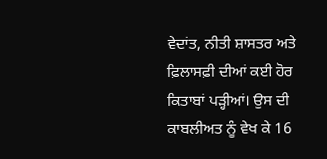ਵੇਦਾਂਤ, ਨੀਤੀ ਸ਼ਾਸਤਰ ਅਤੇ ਫ਼ਿਲਾਸਫ਼ੀ ਦੀਆਂ ਕਈ ਹੋਰ ਕਿਤਾਬਾਂ ਪੜ੍ਹੀਆਂ। ਉਸ ਦੀ
ਕਾਬਲੀਅਤ ਨੂੰ ਵੇਖ ਕੇ 16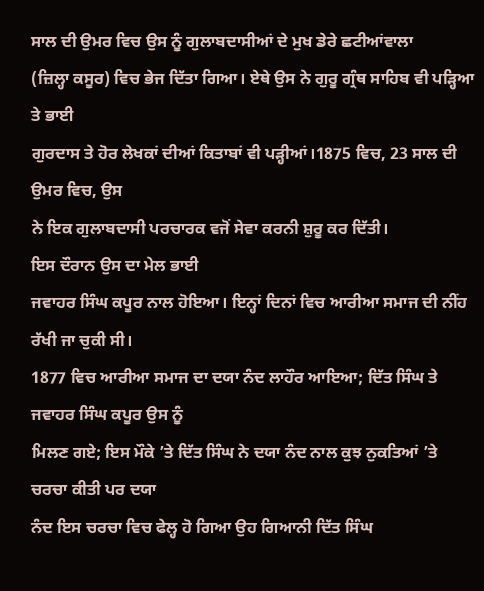ਸਾਲ ਦੀ ਉਮਰ ਵਿਚ ਉਸ ਨੂੰ ਗੁਲਾਬਦਾਸੀਆਂ ਦੇ ਮੁਖ ਡੇਰੇ ਛਟੀਆਂਵਾਲਾ
(ਜ਼ਿਲ੍ਹਾ ਕਸੂਰ) ਵਿਚ ਭੇਜ ਦਿੱਤਾ ਗਿਆ। ਏਥੇ ਉਸ ਨੇ ਗੁਰੂ ਗ੍ਰੰਥ ਸਾਹਿਬ ਵੀ ਪੜ੍ਹਿਆ ਤੇ ਭਾਈ
ਗੁਰਦਾਸ ਤੇ ਹੋਰ ਲੇਖਕਾਂ ਦੀਆਂ ਕਿਤਾਬਾਂ ਵੀ ਪੜ੍ਹੀਆਂ।1875 ਵਿਚ, 23 ਸਾਲ ਦੀ ਉਮਰ ਵਿਚ, ਉਸ
ਨੇ ਇਕ ਗੁਲਾਬਦਾਸੀ ਪਰਚਾਰਕ ਵਜੋਂ ਸੇਵਾ ਕਰਨੀ ਸ਼ੁਰੂ ਕਰ ਦਿੱਤੀ।
ਇਸ ਦੌਰਾਨ ਉਸ ਦਾ ਮੇਲ ਭਾਈ
ਜਵਾਹਰ ਸਿੰਘ ਕਪੂਰ ਨਾਲ ਹੋਇਆ। ਇਨ੍ਹਾਂ ਦਿਨਾਂ ਵਿਚ ਆਰੀਆ ਸਮਾਜ ਦੀ ਨੀਂਹ ਰੱਖੀ ਜਾ ਚੁਕੀ ਸੀ।
1877 ਵਿਚ ਆਰੀਆ ਸਮਾਜ ਦਾ ਦਯਾ ਨੰਦ ਲਾਹੌਰ ਆਇਆ; ਦਿੱਤ ਸਿੰਘ ਤੇ ਜਵਾਹਰ ਸਿੰਘ ਕਪੂਰ ਉਸ ਨੂੰ
ਮਿਲਣ ਗਏ; ਇਸ ਮੌਕੇ ’ਤੇ ਦਿੱਤ ਸਿੰਘ ਨੇ ਦਯਾ ਨੰਦ ਨਾਲ ਕੁਝ ਨੁਕਤਿਆਂ ’ਤੇ ਚਰਚਾ ਕੀਤੀ ਪਰ ਦਯਾ
ਨੰਦ ਇਸ ਚਰਚਾ ਵਿਚ ਫੇਲ੍ਹ ਹੋ ਗਿਆ ਉਹ ਗਿਆਨੀ ਦਿੱਤ ਸਿੰਘ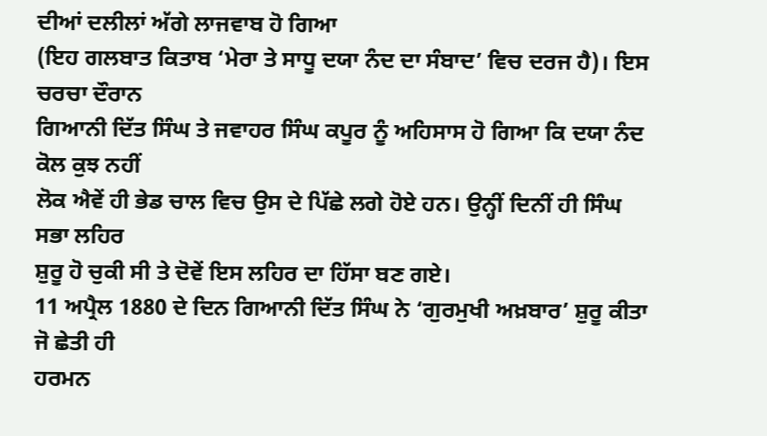ਦੀਆਂ ਦਲੀਲਾਂ ਅੱਗੇ ਲਾਜਵਾਬ ਹੋ ਗਿਆ
(ਇਹ ਗਲਬਾਤ ਕਿਤਾਬ ‘ਮੇਰਾ ਤੇ ਸਾਧੂ ਦਯਾ ਨੰਦ ਦਾ ਸੰਬਾਦ’ ਵਿਚ ਦਰਜ ਹੈ)। ਇਸ ਚਰਚਾ ਦੌਰਾਨ
ਗਿਆਨੀ ਦਿੱਤ ਸਿੰਘ ਤੇ ਜਵਾਹਰ ਸਿੰਘ ਕਪੂਰ ਨੂੰ ਅਹਿਸਾਸ ਹੋ ਗਿਆ ਕਿ ਦਯਾ ਨੰਦ ਕੋਲ ਕੁਝ ਨਹੀਂ
ਲੋਕ ਐਵੇਂ ਹੀ ਭੇਡ ਚਾਲ ਵਿਚ ਉਸ ਦੇ ਪਿੱਛੇ ਲਗੇ ਹੋਏ ਹਨ। ਉਨ੍ਹੀਂ ਦਿਨੀਂ ਹੀ ਸਿੰਘ ਸਭਾ ਲਹਿਰ
ਸ਼ੁਰੂ ਹੋ ਚੁਕੀ ਸੀ ਤੇ ਦੋਵੇਂ ਇਸ ਲਹਿਰ ਦਾ ਹਿੱਸਾ ਬਣ ਗਏ।
11 ਅਪ੍ਰੈਲ 1880 ਦੇ ਦਿਨ ਗਿਆਨੀ ਦਿੱਤ ਸਿੰਘ ਨੇ ‘ਗੁਰਮੁਖੀ ਅਖ਼ਬਾਰ’ ਸ਼ੁਰੂ ਕੀਤਾ ਜੋ ਛੇਤੀ ਹੀ
ਹਰਮਨ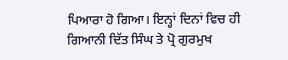ਪਿਆਰਾ ਹੋ ਗਿਆ। ਇਨ੍ਹਾਂ ਦਿਨਾਂ ਵਿਚ ਹੀ ਗਿਆਨੀ ਦਿੱਤ ਸਿੰਘ ਤੇ ਪ੍ਰੋ ਗੁਰਮੁਖ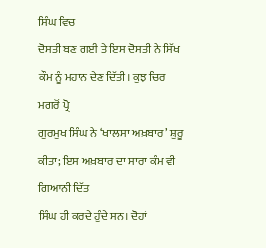ਸਿੰਘ ਵਿਚ
ਦੋਸਤੀ ਬਣ ਗਈ ਤੇ ਇਸ ਦੋਸਤੀ ਨੇ ਸਿੱਖ ਕੌਮ ਨੂੰ ਮਹਾਨ ਦੇਣ ਦਿੱਤੀ। ਕੁਝ ਚਿਰ ਮਗਰੋਂ ਪ੍ਰੋ
ਗੁਰਮੁਖ ਸਿੰਘ ਨੇ ‘ਖਾਲਸਾ ਅਖ਼ਬਾਰ’ ਸ਼ੁਰੂ ਕੀਤਾ; ਇਸ ਅਖ਼ਬਾਰ ਦਾ ਸਾਰਾ ਕੰਮ ਵੀ ਗਿਆਨੀ ਦਿੱਤ
ਸਿੰਘ ਹੀ ਕਰਦੇ ਹੁੰਦੇ ਸਨ। ਦੋਹਾਂ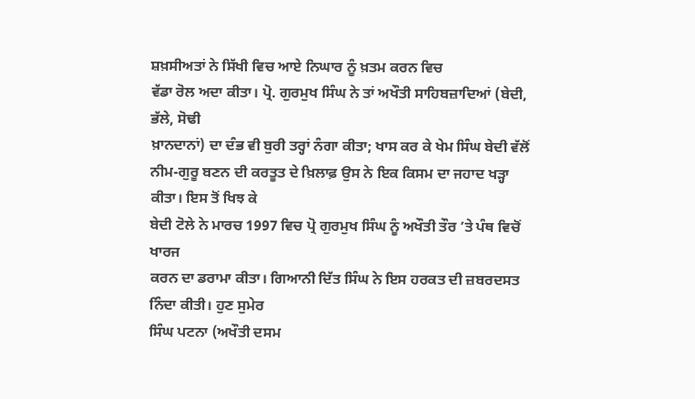ਸ਼ਖ਼ਸੀਅਤਾਂ ਨੇ ਸਿੱਖੀ ਵਿਚ ਆਏ ਨਿਘਾਰ ਨੂੰ ਖ਼ਤਮ ਕਰਨ ਵਿਚ
ਵੱਡਾ ਰੋਲ ਅਦਾ ਕੀਤਾ। ਪ੍ਰੋ. ਗੁਰਮੁਖ ਸਿੰਘ ਨੇ ਤਾਂ ਅਖੌਤੀ ਸਾਹਿਬਜ਼ਾਦਿਆਂ (ਬੇਦੀ, ਭੱਲੇ, ਸੋਢੀ
ਖ਼ਾਨਦਾਨਾਂ) ਦਾ ਦੰਭ ਵੀ ਬੁਰੀ ਤਰ੍ਹਾਂ ਨੰਗਾ ਕੀਤਾ; ਖਾਸ ਕਰ ਕੇ ਖੇਮ ਸਿੰਘ ਬੇਦੀ ਵੱਲੋਂ
ਨੀਮ-ਗੁਰੂ ਬਣਨ ਦੀ ਕਰਤੂਤ ਦੇ ਖ਼ਿਲਾਫ਼ ਉਸ ਨੇ ਇਕ ਕਿਸਮ ਦਾ ਜਹਾਦ ਖੜ੍ਹਾ ਕੀਤਾ। ਇਸ ਤੋਂ ਖਿਝ ਕੇ
ਬੇਦੀ ਟੋਲੇ ਨੇ ਮਾਰਚ 1997 ਵਿਚ ਪ੍ਰੋ ਗੁਰਮੁਖ ਸਿੰਘ ਨੂੰ ਅਖੌਤੀ ਤੌਰ ’ਤੇ ਪੰਥ ਵਿਚੋਂ ਖਾਰਜ
ਕਰਨ ਦਾ ਡਰਾਮਾ ਕੀਤਾ। ਗਿਆਨੀ ਦਿੱਤ ਸਿੰਘ ਨੇ ਇਸ ਹਰਕਤ ਦੀ ਜ਼ਬਰਦਸਤ ਨਿੰਦਾ ਕੀਤੀ। ਹੁਣ ਸੁਮੇਰ
ਸਿੰਘ ਪਟਨਾ (ਅਖੌਤੀ ਦਸਮ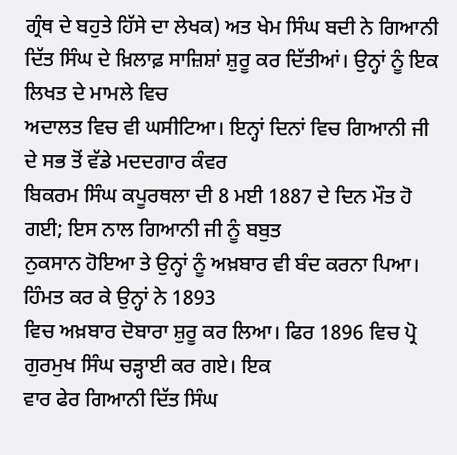ਗ੍ਰੰਥ ਦੇ ਬਹੁਤੇ ਹਿੱਸੇ ਦਾ ਲੇਖਕ) ਅਤ ਖੇਮ ਸਿੰਘ ਬਦੀ ਨੇ ਗਿਆਨੀ
ਦਿੱਤ ਸਿੰਘ ਦੇ ਖ਼ਿਲਾਫ਼ ਸਾਜ਼ਿਸ਼ਾਂ ਸ਼ੁਰੂ ਕਰ ਦਿੱਤੀਆਂ। ਉਨ੍ਹਾਂ ਨੂੰ ਇਕ ਲਿਖਤ ਦੇ ਮਾਮਲੇ ਵਿਚ
ਅਦਾਲਤ ਵਿਚ ਵੀ ਘਸੀਟਿਆ। ਇਨ੍ਹਾਂ ਦਿਨਾਂ ਵਿਚ ਗਿਆਨੀ ਜੀ ਦੇ ਸਭ ਤੋਂ ਵੱਡੇ ਮਦਦਗਾਰ ਕੰਵਰ
ਬਿਕਰਮ ਸਿੰਘ ਕਪੂਰਥਲਾ ਦੀ 8 ਮਈ 1887 ਦੇ ਦਿਨ ਮੌਤ ਹੋ ਗਈ; ਇਸ ਨਾਲ ਗਿਆਨੀ ਜੀ ਨੂੰ ਬਬੁਤ
ਨੁਕਸਾਨ ਹੋਇਆ ਤੇ ਉਨ੍ਹਾਂ ਨੂੰ ਅਖ਼ਬਾਰ ਵੀ ਬੰਦ ਕਰਨਾ ਪਿਆ। ਹਿੰਮਤ ਕਰ ਕੇ ਉਨ੍ਹਾਂ ਨੇ 1893
ਵਿਚ ਅਖ਼ਬਾਰ ਦੋਬਾਰਾ ਸ਼ੁਰੂ ਕਰ ਲਿਆ। ਫਿਰ 1896 ਵਿਚ ਪ੍ਰੋ ਗੁਰਮੁਖ ਸਿੰਘ ਚੜ੍ਹਾਈ ਕਰ ਗਏ। ਇਕ
ਵਾਰ ਫੇਰ ਗਿਆਨੀ ਦਿੱਤ ਸਿੰਘ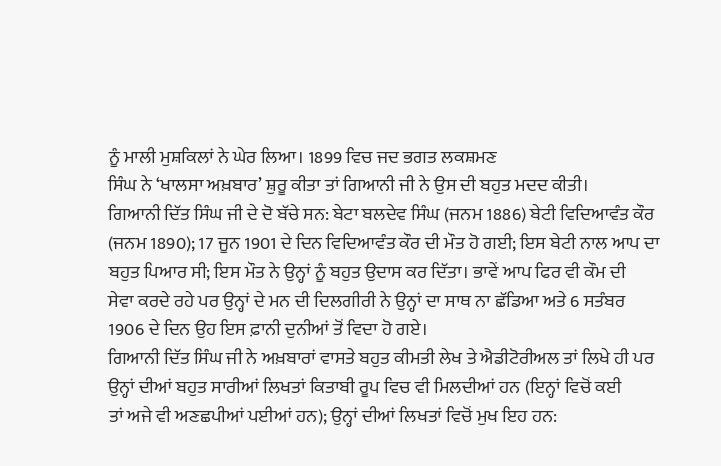ਨੂੰ ਮਾਲੀ ਮੁਸ਼ਕਿਲਾਂ ਨੇ ਘੇਰ ਲਿਆ। 1899 ਵਿਚ ਜਦ ਭਗਤ ਲਕਸ਼ਮਣ
ਸਿੰਘ ਨੇ ‘ਖਾਲਸਾ ਅਖ਼ਬਾਰ’ ਸ਼ੁਰੂ ਕੀਤਾ ਤਾਂ ਗਿਆਨੀ ਜੀ ਨੇ ਉਸ ਦੀ ਬਹੁਤ ਮਦਦ ਕੀਤੀ।
ਗਿਆਨੀ ਦਿੱਤ ਸਿੰਘ ਜੀ ਦੇ ਦੋ ਬੱਚੇ ਸਨ: ਬੇਟਾ ਬਲਦੇਵ ਸਿੰਘ (ਜਨਮ 1886) ਬੇਟੀ ਵਿਦਿਆਵੰਤ ਕੌਰ
(ਜਨਮ 1890); 17 ਜੂਨ 1901 ਦੇ ਦਿਨ ਵਿਦਿਆਵੰਤ ਕੌਰ ਦੀ ਮੌਤ ਹੋ ਗਈ; ਇਸ ਬੇਟੀ ਨਾਲ ਆਪ ਦਾ
ਬਹੁਤ ਪਿਆਰ ਸੀ; ਇਸ ਮੌਤ ਨੇ ਉਨ੍ਹਾਂ ਨੂੰ ਬਹੁਤ ਉਦਾਸ ਕਰ ਦਿੱਤਾ। ਭਾਵੇਂ ਆਪ ਫਿਰ ਵੀ ਕੌਮ ਦੀ
ਸੇਵਾ ਕਰਦੇ ਰਹੇ ਪਰ ਉਨ੍ਹਾਂ ਦੇ ਮਨ ਦੀ ਦਿਲਗੀਰੀ ਨੇ ਉਨ੍ਹਾਂ ਦਾ ਸਾਥ ਨਾ ਛੱਡਿਆ ਅਤੇ 6 ਸਤੰਬਰ
1906 ਦੇ ਦਿਨ ਉਹ ਇਸ ਫ਼ਾਨੀ ਦੁਨੀਆਂ ਤੋਂ ਵਿਦਾ ਹੋ ਗਏ।
ਗਿਆਨੀ ਦਿੱਤ ਸਿੰਘ ਜੀ ਨੇ ਅਖ਼ਬਾਰਾਂ ਵਾਸਤੇ ਬਹੁਤ ਕੀਮਤੀ ਲੇਖ ਤੇ ਐਡੀਟੋਰੀਅਲ ਤਾਂ ਲਿਖੇ ਹੀ ਪਰ
ਉਨ੍ਹਾਂ ਦੀਆਂ ਬਹੁਤ ਸਾਰੀਆਂ ਲਿਖਤਾਂ ਕਿਤਾਬੀ ਰੂਪ ਵਿਚ ਵੀ ਮਿਲਦੀਆਂ ਹਨ (ਇਨ੍ਹਾਂ ਵਿਚੋਂ ਕਈ
ਤਾਂ ਅਜੇ ਵੀ ਅਣਛਪੀਆਂ ਪਈਆਂ ਹਨ); ਉਨ੍ਹਾਂ ਦੀਆਂ ਲਿਖਤਾਂ ਵਿਚੋਂ ਮੁਖ ਇਹ ਹਨ: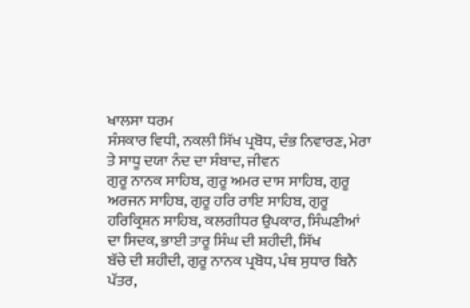ਖਾਲਸਾ ਧਰਮ
ਸੰਸਕਾਰ ਵਿਧੀ, ਨਕਲੀ ਸਿੱਖ ਪ੍ਰਬੋਧ, ਦੰਭ ਨਿਵਾਰਣ, ਮੇਰਾ ਤੇ ਸਾਧੂ ਦਯਾ ਨੰਦ ਦਾ ਸੰਬਾਦ, ਜੀਵਨ
ਗੁਰੂ ਨਾਨਕ ਸਾਹਿਬ, ਗੁਰੂ ਅਮਰ ਦਾਸ ਸਾਹਿਬ, ਗੁਰੂ ਅਰਜਨ ਸਾਹਿਬ, ਗੁਰੂ ਹਰਿ ਰਾਇ ਸਾਹਿਬ, ਗੁਰੂ
ਹਰਿਕ੍ਰਿਸ਼ਨ ਸਾਹਿਬ, ਕਲਗੀਧਰ ਉਪਕਾਰ, ਸਿੰਘਣੀਆਂ ਦਾ ਸਿਦਕ, ਭਾਈ ਤਾਰੂ ਸਿੰਘ ਦੀ ਸ਼ਹੀਦੀ, ਸਿੱਖ
ਬੱਚੇ ਦੀ ਸ਼ਹੀਦੀ, ਗੁਰੂ ਨਾਨਕ ਪ੍ਰਬੋਧ, ਪੰਥ ਸੁਧਾਰ ਬਿਨੈ ਪੱਤਰ,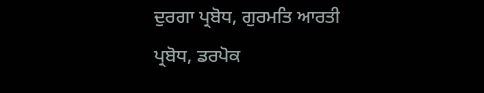ਦੁਰਗਾ ਪ੍ਰਬੋਧ, ਗੁਰਮਤਿ ਆਰਤੀ
ਪ੍ਰਬੋਧ, ਡਰਪੋਕ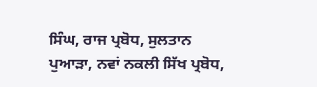ਸਿੰਘ, ਰਾਜ ਪ੍ਰਬੋਧ, ਸੁਲਤਾਨ ਪੁਆੜਾ, ਨਵਾਂ ਨਕਲੀ ਸਿੱਖ ਪ੍ਰਬੋਧ,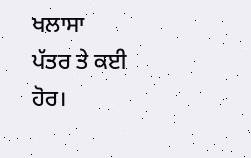ਖਲਾਸਾ
ਪੱਤਰ ਤੇ ਕਈ ਹੋਰ।